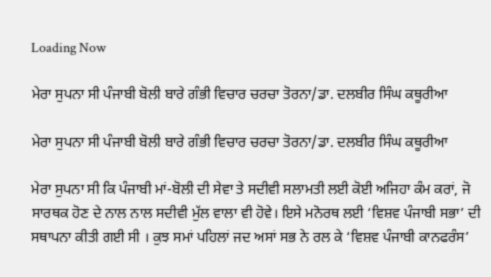Loading Now

ਮੇਰਾ ਸੁਪਨਾ ਸੀ ਪੰਜਾਬੀ ਬੋਲੀ ਬਾਰੇ ਗੰਭੀ ਵਿਚਾਰ ਚਰਚਾ ਤੋਰਨਾ/ਡਾ. ਦਲਬੀਰ ਸਿੰਘ ਕਥੂਰੀਆ

ਮੇਰਾ ਸੁਪਨਾ ਸੀ ਪੰਜਾਬੀ ਬੋਲੀ ਬਾਰੇ ਗੰਭੀ ਵਿਚਾਰ ਚਰਚਾ ਤੋਰਨਾ/ਡਾ. ਦਲਬੀਰ ਸਿੰਘ ਕਥੂਰੀਆ

ਮੇਰਾ ਸੁਪਨਾ ਸੀ ਕਿ ਪੰਜਾਬੀ ਮਾਂ-ਬੋਲੀ ਦੀ ਸੇਵਾ ਤੇ ਸਦੀਵੀ ਸਲਾਮਤੀ ਲਈ ਕੋਈ ਅਜਿਹਾ ਕੰਮ ਕਰਾਂ, ਜੋ ਸਾਰਥਕ ਹੋਣ ਦੇ ਨਾਲ ਨਾਲ ਸਦੀਵੀ ਮੁੱਲ ਵਾਲਾ ਵੀ ਹੋਵੇ। ਇਸੇ ਮਨੋਰਥ ਲਈ ‘ਵਿਸ਼ਵ ਪੰਜਾਬੀ ਸਭਾ’ ਦੀ ਸਥਾਪਨਾ ਕੀਤੀ ਗਈ ਸੀ । ਕੁਝ ਸਮਾਂ ਪਹਿਲਾਂ ਜਦ ਅਸਾਂ ਸਭ ਨੇ ਰਲ ਕੇ ‘ਵਿਸ਼ਵ ਪੰਜਾਬੀ ਕਾਨਫਰੰਸ’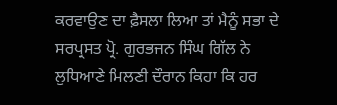ਕਰਵਾਉਣ ਦਾ ਫ਼ੈਸਲਾ ਲਿਆ ਤਾਂ ਮੈਨੂੰ ਸਭਾ ਦੇ ਸਰਪ੍ਰਸਤ ਪ੍ਰੋ. ਗੁਰਭਜਨ ਸਿੰਘ ਗਿੱਲ ਨੇ ਲੁਧਿਆਣੇ ਮਿਲਣੀ ਦੌਰਾਨ ਕਿਹਾ ਕਿ ਹਰ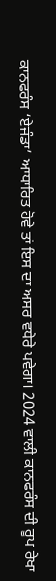ਕਾਨਫਰੰਸ ‘ਏਜੰਡਾ’ ਆਧਾਰਿਤ ਹੋਵੇ ਤਾਂ ਇਸ ਦਾ ਅਸਰ ਵਧੇਰੇ ਪਵੇਗਾ। 2024 ਵਾਲੀ ਕਾਨਫਰੰਸ ਦੀ ਰੂਪ ਰੇਖਾ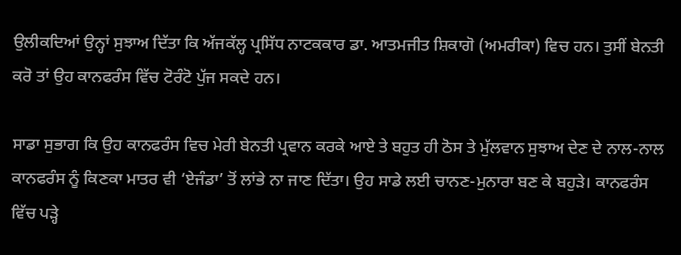ਉਲੀਕਦਿਆਂ ਉਨ੍ਹਾਂ ਸੁਝਾਅ ਦਿੱਤਾ ਕਿ ਅੱਜਕੱਲ੍ਹ ਪ੍ਰਸਿੱਧ ਨਾਟਕਕਾਰ ਡਾ. ਆਤਮਜੀਤ ਸ਼ਿਕਾਗੋ (ਅਮਰੀਕਾ) ਵਿਚ ਹਨ। ਤੁਸੀਂ ਬੇਨਤੀ ਕਰੋ ਤਾਂ ਉਹ ਕਾਨਫਰੰਸ ਵਿੱਚ ਟੋਰੰਟੋ ਪੁੱਜ ਸਕਦੇ ਹਨ।

ਸਾਡਾ ਸੁਭਾਗ ਕਿ ਉਹ ਕਾਨਫਰੰਸ ਵਿਚ ਮੇਰੀ ਬੇਨਤੀ ਪ੍ਰਵਾਨ ਕਰਕੇ ਆਏ ਤੇ ਬਹੁਤ ਹੀ ਠੋਸ ਤੇ ਮੁੱਲਵਾਨ ਸੁਝਾਅ ਦੇਣ ਦੇ ਨਾਲ-ਨਾਲ ਕਾਨਫਰੰਸ ਨੂੰ ਕਿਣਕਾ ਮਾਤਰ ਵੀ ‘ਏਜੰਡਾ’ ਤੋਂ ਲਾਂਭੇ ਨਾ ਜਾਣ ਦਿੱਤਾ। ਉਹ ਸਾਡੇ ਲਈ ਚਾਨਣ-ਮੁਨਾਰਾ ਬਣ ਕੇ ਬਹੁੜੇ। ਕਾਨਫਰੰਸ ਵਿੱਚ ਪੜ੍ਹੇ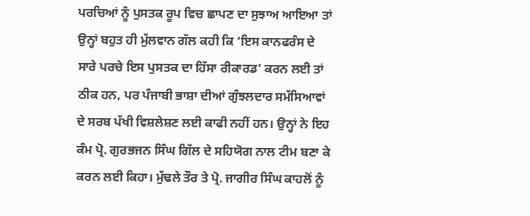ਪਰਚਿਆਂ ਨੂੰ ਪੁਸਤਕ ਰੂਪ ਵਿਚ ਛਾਪਣ ਦਾ ਸੁਝਾਅ ਆਇਆ ਤਾਂ ਉਨ੍ਹਾਂ ਬਹੁਤ ਹੀ ਮੁੱਲਵਾਨ ਗੱਲ ਕਹੀ ਕਿ ‘ਇਸ ਕਾਨਫਰੰਸ ਦੇ ਸਾਰੇ ਪਰਚੇ ਇਸ ਪੁਸਤਕ ਦਾ ਹਿੱਸਾ ਰੀਕਾਰਡ’ ਕਰਨ ਲਈ ਤਾਂ ਠੀਕ ਹਨ, ਪਰ ਪੰਜਾਬੀ ਭਾਸ਼ਾ ਦੀਆਂ ਗੁੰਝਲਦਾਰ ਸਮੱਸਿਆਵਾਂ ਦੇ ਸਰਬ ਪੱਖੀ ਵਿਸ਼ਲੇਸ਼ਣ ਲਈ ਕਾਫੀ ਨਹੀਂ ਹਨ। ਉਨ੍ਹਾਂ ਨੇ ਇਹ ਕੰਮ ਪ੍ਰੋ. ਗੁਰਭਜਨ ਸਿੰਘ ਗਿੱਲ ਦੇ ਸਹਿਯੋਗ ਨਾਲ ਟੀਮ ਬਣਾ ਕੇ ਕਰਨ ਲਈ ਕਿਹਾ। ਮੁੱਢਲੇ ਤੌਰ ਤੇ ਪ੍ਰੋ. ਜਾਗੀਰ ਸਿੰਘ ਕਾਹਲੋਂ ਨੂੰ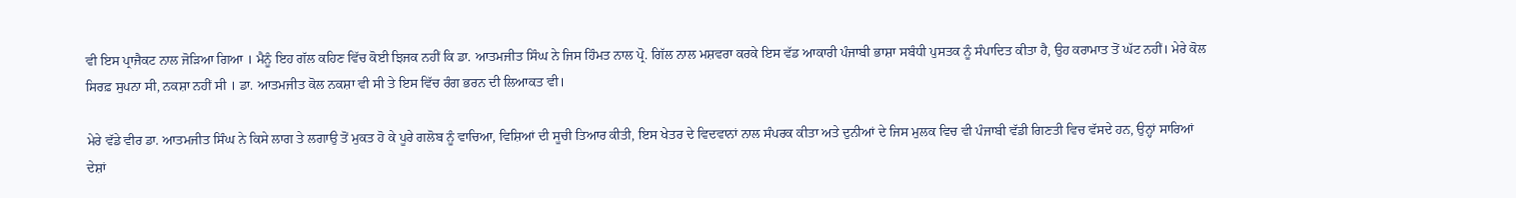ਵੀ ਇਸ ਪ੍ਰਾਜੈਕਟ ਨਾਲ ਜੋੜਿਆ ਗਿਆ । ਮੈਨੂੰ ਇਹ ਗੱਲ ਕਹਿਣ ਵਿੱਚ ਕੋਈ ਝਿਜਕ ਨਹੀਂ ਕਿ ਡਾ. ਆਤਮਜੀਤ ਸਿੰਘ ਨੇ ਜਿਸ ਹਿੰਮਤ ਨਾਲ ਪ੍ਰੋ. ਗਿੱਲ ਨਾਲ ਮਸ਼ਵਰਾ ਕਰਕੇ ਇਸ ਵੱਡ ਆਕਾਰੀ ਪੰਜਾਬੀ ਭਾਸ਼ਾ ਸਬੰਧੀ ਪੁਸਤਕ ਨੂੰ ਸੰਪਾਦਿਤ ਕੀਤਾ ਹੈ, ਉਹ ਕਰਾਮਾਤ ਤੋਂ ਘੱਟ ਨਹੀਂ। ਮੇਰੇ ਕੋਲ ਸਿਰਫ਼ ਸੁਪਨਾ ਸੀ, ਨਕਸ਼ਾ ਨਹੀਂ ਸੀ । ਡਾ. ਆਤਮਜੀਤ ਕੋਲ ਨਕਸ਼ਾ ਵੀ ਸੀ ਤੇ ਇਸ ਵਿੱਚ ਰੰਗ ਭਰਨ ਦੀ ਲਿਆਕਤ ਵੀ।

ਮੇਰੇ ਵੱਡੇ ਵੀਰ ਡਾ. ਆਤਮਜੀਤ ਸਿੰਘ ਨੇ ਕਿਸੇ ਲਾਗ ਤੇ ਲਗਾਉ ਤੋਂ ਮੁਕਤ ਹੋ ਕੇ ਪੂਰੇ ਗਲੋਬ ਨੂੰ ਵਾਚਿਆ, ਵਿਸ਼ਿਆਂ ਦੀ ਸੂਚੀ ਤਿਆਰ ਕੀਤੀ, ਇਸ ਖੇਤਰ ਦੇ ਵਿਦਵਾਨਾਂ ਨਾਲ ਸੰਪਰਕ ਕੀਤਾ ਅਤੇ ਦੁਨੀਆਂ ਦੇ ਜਿਸ ਮੁਲਕ ਵਿਚ ਵੀ ਪੰਜਾਬੀ ਵੱਡੀ ਗਿਣਤੀ ਵਿਚ ਵੱਸਦੇ ਹਨ, ਉਨ੍ਹਾਂ ਸਾਰਿਆਂ ਦੇਸ਼ਾਂ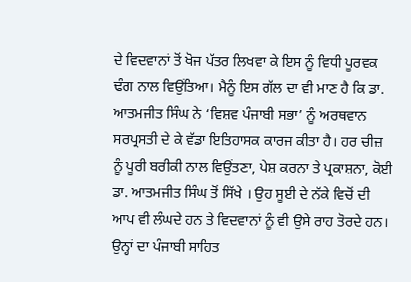ਦੇ ਵਿਦਵਾਨਾਂ ਤੋਂ ਖੋਜ ਪੱਤਰ ਲਿਖਵਾ ਕੇ ਇਸ ਨੂੰ ਵਿਧੀ ਪੂਰਵਕ ਢੰਗ ਨਾਲ ਵਿਉਂਤਿਆ। ਮੈਨੂੰ ਇਸ ਗੱਲ ਦਾ ਵੀ ਮਾਣ ਹੈ ਕਿ ਡਾ. ਆਤਮਜੀਤ ਸਿੰਘ ਨੇ ‘ਵਿਸ਼ਵ ਪੰਜਾਬੀ ਸਭਾ’ ਨੂੰ ਅਰਥਵਾਨ ਸਰਪ੍ਰਸਤੀ ਦੇ ਕੇ ਵੱਡਾ ਇਤਿਹਾਸਕ ਕਾਰਜ ਕੀਤਾ ਹੈ। ਹਰ ਚੀਜ਼ ਨੂੰ ਪੂਰੀ ਬਰੀਕੀ ਨਾਲ ਵਿਉਂਤਣਾ, ਪੇਸ਼ ਕਰਨਾ ਤੇ ਪ੍ਰਕਾਸ਼ਨਾ, ਕੋਈ ਡਾ. ਆਤਮਜੀਤ ਸਿੰਘ ਤੋਂ ਸਿੱਖੇ । ਉਹ ਸੂਈ ਦੇ ਨੱਕੇ ਵਿਚੋਂ ਦੀ ਆਪ ਵੀ ਲੰਘਦੇ ਹਨ ਤੇ ਵਿਦਵਾਨਾਂ ਨੂੰ ਵੀ ਉਸੇ ਰਾਹ ਤੋਰਦੇ ਹਨ। ਉਨ੍ਹਾਂ ਦਾ ਪੰਜਾਬੀ ਸਾਹਿਤ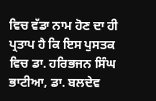ਵਿਚ ਵੱਡਾ ਨਾਮ ਹੋਣ ਦਾ ਹੀ ਪ੍ਰਤਾਪ ਹੈ ਕਿ ਇਸ ਪੁਸਤਕ ਵਿਚ ਡਾ. ਹਰਿਭਜਨ ਸਿੰਘ ਭਾਟੀਆ, ਡਾ. ਬਲਦੇਵ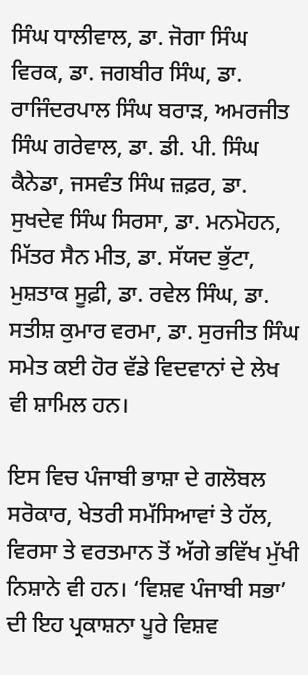ਸਿੰਘ ਧਾਲੀਵਾਲ, ਡਾ. ਜੋਗਾ ਸਿੰਘ ਵਿਰਕ, ਡਾ. ਜਗਬੀਰ ਸਿੰਘ, ਡਾ. ਰਾਜਿੰਦਰਪਾਲ ਸਿੰਘ ਬਰਾੜ, ਅਮਰਜੀਤ ਸਿੰਘ ਗਰੇਵਾਲ, ਡਾ. ਡੀ. ਪੀ. ਸਿੰਘ ਕੈਨੇਡਾ, ਜਸਵੰਤ ਸਿੰਘ ਜ਼ਫ਼ਰ, ਡਾ. ਸੁਖਦੇਵ ਸਿੰਘ ਸਿਰਸਾ, ਡਾ. ਮਨਮੋਹਨ, ਮਿੱਤਰ ਸੈਨ ਮੀਤ, ਡਾ. ਸੱਯਦ ਭੁੱਟਾ, ਮੁਸ਼ਤਾਕ ਸੂਫ਼ੀ, ਡਾ. ਰਵੇਲ ਸਿੰਘ, ਡਾ. ਸਤੀਸ਼ ਕੁਮਾਰ ਵਰਮਾ, ਡਾ. ਸੁਰਜੀਤ ਸਿੰਘ ਸਮੇਤ ਕਈ ਹੋਰ ਵੱਡੇ ਵਿਦਵਾਨਾਂ ਦੇ ਲੇਖ ਵੀ ਸ਼ਾਮਿਲ ਹਨ।

ਇਸ ਵਿਚ ਪੰਜਾਬੀ ਭਾਸ਼ਾ ਦੇ ਗਲੋਬਲ ਸਰੋਕਾਰ, ਖੇਤਰੀ ਸਮੱਸਿਆਵਾਂ ਤੇ ਹੱਲ, ਵਿਰਸਾ ਤੇ ਵਰਤਮਾਨ ਤੋਂ ਅੱਗੇ ਭਵਿੱਖ ਮੁੱਖੀ ਨਿਸ਼ਾਨੇ ਵੀ ਹਨ। ‘ਵਿਸ਼ਵ ਪੰਜਾਬੀ ਸਭਾ’ ਦੀ ਇਹ ਪ੍ਰਕਾਸ਼ਨਾ ਪੂਰੇ ਵਿਸ਼ਵ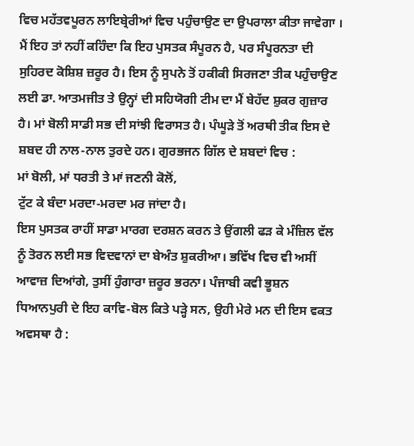ਵਿਚ ਮਹੱਤਵਪੂਰਨ ਲਾਇਬ੍ਰੇਰੀਆਂ ਵਿਚ ਪਹੁੰਚਾਉਣ ਦਾ ਉਪਰਾਲਾ ਕੀਤਾ ਜਾਵੇਗਾ । ਮੈਂ ਇਹ ਤਾਂ ਨਹੀਂ ਕਹਿੰਦਾ ਕਿ ਇਹ ਪੁਸਤਕ ਸੰਪੂਰਨ ਹੈ, ਪਰ ਸੰਪੂਰਨਤਾ ਦੀ ਸੁਹਿਰਦ ਕੋਸ਼ਿਸ਼ ਜ਼ਰੂਰ ਹੈ। ਇਸ ਨੂੰ ਸੁਪਨੇ ਤੋਂ ਹਕੀਕੀ ਸਿਰਜਣਾ ਤੀਕ ਪਹੁੰਚਾਉਣ ਲਈ ਡਾ. ਆਤਮਜੀਤ ਤੇ ਉਨ੍ਹਾਂ ਦੀ ਸਹਿਯੋਗੀ ਟੀਮ ਦਾ ਮੈਂ ਬੇਹੱਦ ਸ਼ੁਕਰ ਗੁਜ਼ਾਰ ਹੈ। ਮਾਂ ਬੋਲੀ ਸਾਡੀ ਸਭ ਦੀ ਸਾਂਝੀ ਵਿਰਾਸਤ ਹੈ। ਪੰਘੂੜੇ ਤੋਂ ਅਰਥੀ ਤੀਕ ਇਸ ਦੇ ਸ਼ਬਦ ਹੀ ਨਾਲ-ਨਾਲ ਤੁਰਦੇ ਹਨ। ਗੁਰਭਜਨ ਗਿੱਲ ਦੇ ਸ਼ਬਦਾਂ ਵਿਚ :
ਮਾਂ ਬੋਲੀ, ਮਾਂ ਧਰਤੀ ਤੇ ਮਾਂ ਜਣਨੀ ਕੋਲੋਂ,
ਟੁੱਟ ਕੇ ਬੰਦਾ ਮਰਦਾ-ਮਰਦਾ ਮਰ ਜਾਂਦਾ ਹੈ।
ਇਸ ਪੁਸਤਕ ਰਾਹੀਂ ਸਾਡਾ ਮਾਰਗ ਦਰਸ਼ਨ ਕਰਨ ਤੇ ਉਂਗਲੀ ਫੜ ਕੇ ਮੰਜ਼ਿਲ ਵੱਲ ਨੂੰ ਤੋਰਨ ਲਈ ਸਭ ਵਿਦਵਾਨਾਂ ਦਾ ਬੇਅੰਤ ਸ਼ੁਕਰੀਆ। ਭਵਿੱਖ ਵਿਚ ਵੀ ਅਸੀਂ ਆਵਾਜ਼ ਦਿਆਂਗੇ, ਤੁਸੀਂ ਹੁੰਗਾਰਾ ਜ਼ਰੂਰ ਭਰਨਾ। ਪੰਜਾਬੀ ਕਵੀ ਭੂਸ਼ਨ ਧਿਆਨਪੁਰੀ ਦੇ ਇਹ ਕਾਵਿ-ਬੋਲ ਕਿਤੇ ਪੜ੍ਹੇ ਸਨ, ਉਹੀ ਮੇਰੇ ਮਨ ਦੀ ਇਸ ਵਕਤ ਅਵਸਥਾ ਹੈ :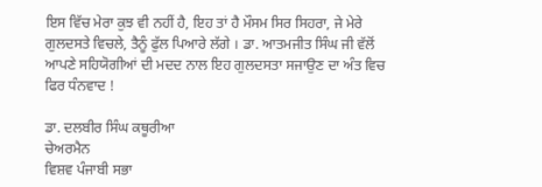ਇਸ ਵਿੱਚ ਮੇਰਾ ਕੁਝ ਵੀ ਨਹੀਂ ਹੈ, ਇਹ ਤਾਂ ਹੈ ਮੌਸਮ ਸਿਰ ਸਿਹਰਾ, ਜੇ ਮੇਰੇ ਗੁਲਦਸਤੇ ਵਿਚਲੇ, ਤੈਨੂੰ ਫੁੱਲ ਪਿਆਰੇ ਲੱਗੇ । ਡਾ. ਆਤਮਜੀਤ ਸਿੰਘ ਜੀ ਵੱਲੋਂ ਆਪਣੇ ਸਹਿਯੋਗੀਆਂ ਦੀ ਮਦਦ ਨਾਲ ਇਹ ਗੁਲਦਸਤਾ ਸਜਾਉਣ ਦਾ ਅੰਤ ਵਿਚ ਫਿਰ ਧੰਨਵਾਦ !

ਡਾ. ਦਲਬੀਰ ਸਿੰਘ ਕਥੂਰੀਆ
ਚੇਅਰਮੈਨ
ਵਿਸ਼ਵ ਪੰਜਾਬੀ ਸਭਾ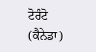ਟੋਰੰਟੋ (ਕੈਨੇਡਾ)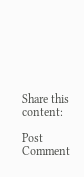Share this content:

Post Comment